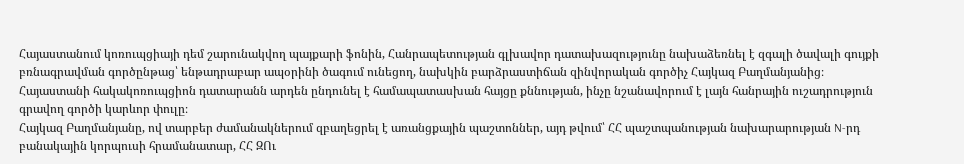Հայաստանում կոռուպցիայի դեմ շարունակվող պայքարի ֆոնին, Հանրապետության գլխավոր դատախազությունը նախաձեռնել է զգալի ծավալի գույքի բռնագրավման գործընթաց՝ ենթադրաբար ապօրինի ծագում ունեցող, նախկին բարձրաստիճան զինվորական գործիչ Հայկազ Բաղմանյանից։ Հայաստանի հակակոռուպցիոն դատարանն արդեն ընդունել է համապատասխան հայցը քննության, ինչը նշանավորում է լայն հանրային ուշադրություն գրավող գործի կարևոր փուլը։
Հայկազ Բաղմանյանը, ով տարբեր ժամանակներում զբաղեցրել է առանցքային պաշտոններ, այդ թվում՝ ՀՀ պաշտպանության նախարարության N-րդ բանակային կորպուսի հրամանատար, ՀՀ ԶՈւ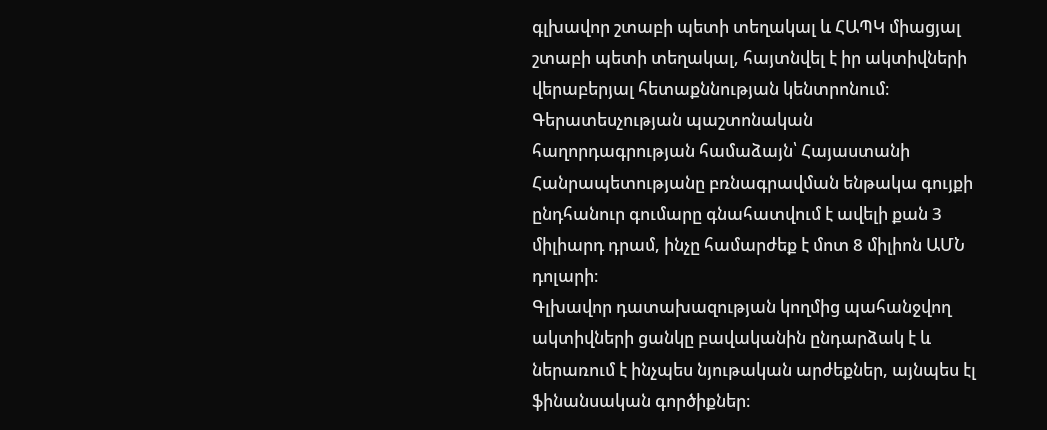գլխավոր շտաբի պետի տեղակալ և ՀԱՊԿ միացյալ շտաբի պետի տեղակալ, հայտնվել է իր ակտիվների վերաբերյալ հետաքննության կենտրոնում։ Գերատեսչության պաշտոնական հաղորդագրության համաձայն՝ Հայաստանի Հանրապետությանը բռնագրավման ենթակա գույքի ընդհանուր գումարը գնահատվում է ավելի քան 3 միլիարդ դրամ, ինչը համարժեք է մոտ 8 միլիոն ԱՄՆ դոլարի։
Գլխավոր դատախազության կողմից պահանջվող ակտիվների ցանկը բավականին ընդարձակ է և ներառում է ինչպես նյութական արժեքներ, այնպես էլ ֆինանսական գործիքներ։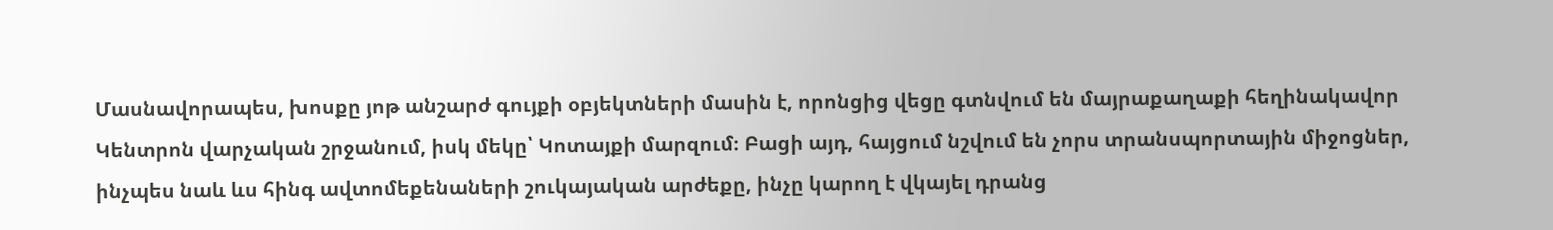Մասնավորապես, խոսքը յոթ անշարժ գույքի օբյեկտների մասին է, որոնցից վեցը գտնվում են մայրաքաղաքի հեղինակավոր Կենտրոն վարչական շրջանում, իսկ մեկը՝ Կոտայքի մարզում։ Բացի այդ, հայցում նշվում են չորս տրանսպորտային միջոցներ, ինչպես նաև ևս հինգ ավտոմեքենաների շուկայական արժեքը, ինչը կարող է վկայել դրանց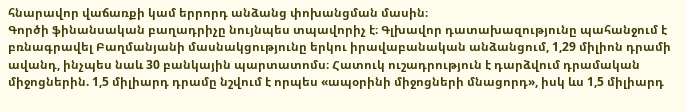հնարավոր վաճառքի կամ երրորդ անձանց փոխանցման մասին։
Գործի ֆինանսական բաղադրիչը նույնպես տպավորիչ է։ Գլխավոր դատախազությունը պահանջում է բռնագրավել Բաղմանյանի մասնակցությունը երկու իրավաբանական անձանցում, 1,29 միլիոն դրամի ավանդ, ինչպես նաև 30 բանկային պարտատոմս։ Հատուկ ուշադրություն է դարձվում դրամական միջոցներին. 1,5 միլիարդ դրամը նշվում է որպես «ապօրինի միջոցների մնացորդ», իսկ ևս 1,5 միլիարդ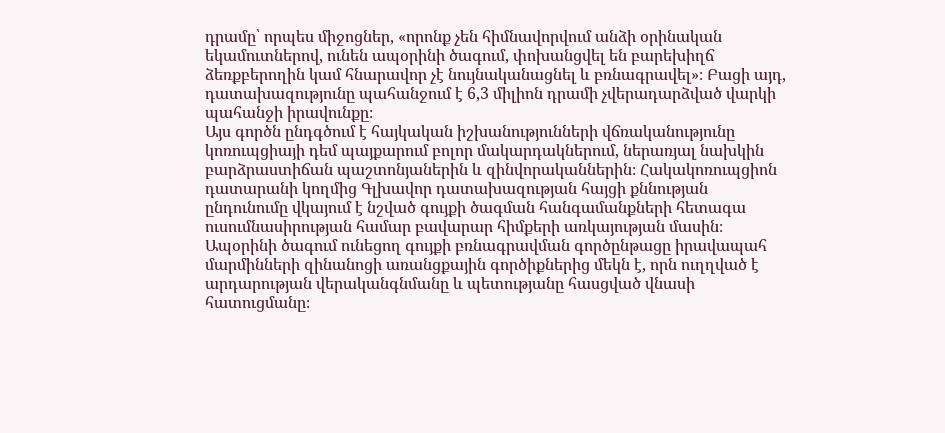դրամը՝ որպես միջոցներ, «որոնք չեն հիմնավորվում անձի օրինական եկամուտներով, ունեն ապօրինի ծագում, փոխանցվել են բարեխիղճ ձեռքբերողին կամ հնարավոր չէ նույնականացնել և բռնագրավել»։ Բացի այդ, դատախազությունը պահանջում է 6,3 միլիոն դրամի չվերադարձված վարկի պահանջի իրավունքը։
Այս գործն ընդգծում է հայկական իշխանությունների վճռականությունը կոռուպցիայի դեմ պայքարում բոլոր մակարդակներում, ներառյալ նախկին բարձրաստիճան պաշտոնյաներին և զինվորականներին։ Հակակոռուպցիոն դատարանի կողմից Գլխավոր դատախազության հայցի քննության ընդունումը վկայում է նշված գույքի ծագման հանգամանքների հետագա ուսումնասիրության համար բավարար հիմքերի առկայության մասին։ Ապօրինի ծագում ունեցող գույքի բռնագրավման գործընթացը իրավապահ մարմինների զինանոցի առանցքային գործիքներից մեկն է, որն ուղղված է արդարության վերականգնմանը և պետությանը հասցված վնասի հատուցմանը։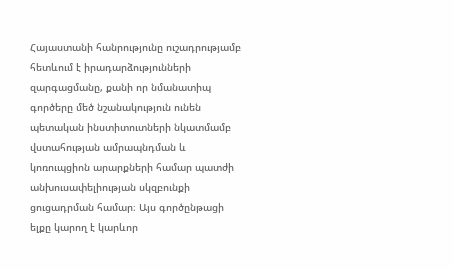Հայաստանի հանրությունը ուշադրությամբ հետևում է իրադարձությունների զարգացմանը, քանի որ նմանատիպ գործերը մեծ նշանակություն ունեն պետական ինստիտուտների նկատմամբ վստահության ամրապնդման և կոռուպցիոն արարքների համար պատժի անխուսափելիության սկզբունքի ցուցադրման համար։ Այս գործընթացի ելքը կարող է կարևոր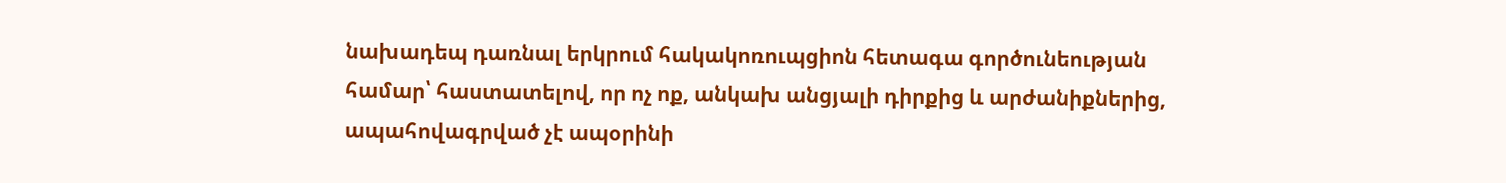նախադեպ դառնալ երկրում հակակոռուպցիոն հետագա գործունեության համար՝ հաստատելով, որ ոչ ոք, անկախ անցյալի դիրքից և արժանիքներից, ապահովագրված չէ ապօրինի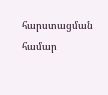հարստացման համար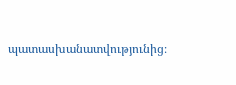պատասխանատվությունից։